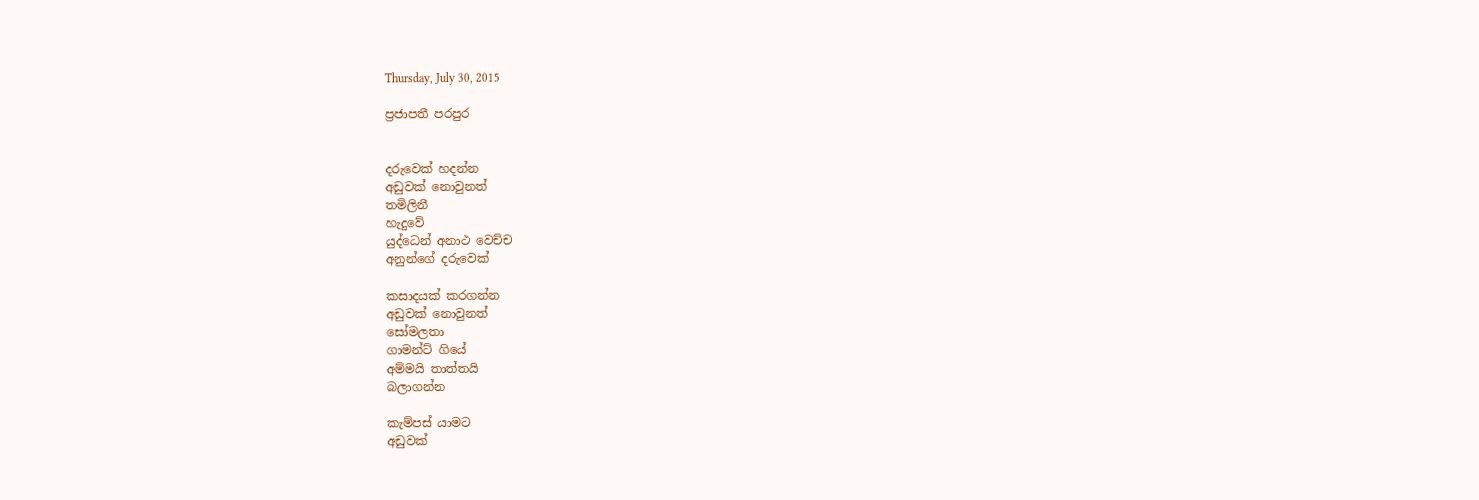Thursday, July 30, 2015

ප්‍රජාපතී පරපුර


දරුවෙක් හදන්න
අඩුවක් නොවුනත්
තමිලිනී
හැදුවේ
යුද්ධෙන් අනාථ වෙච්ච
අනුන්ගේ දරුවෙක්

කසාදයක් කරගන්න
අඩුවක් නොවුනත්
සෝමලතා
ගාමන්ට් ගියේ
අම්මයි තාත්තයි
බලාගන්න

කැම්පස් යාමට
අඩුවක්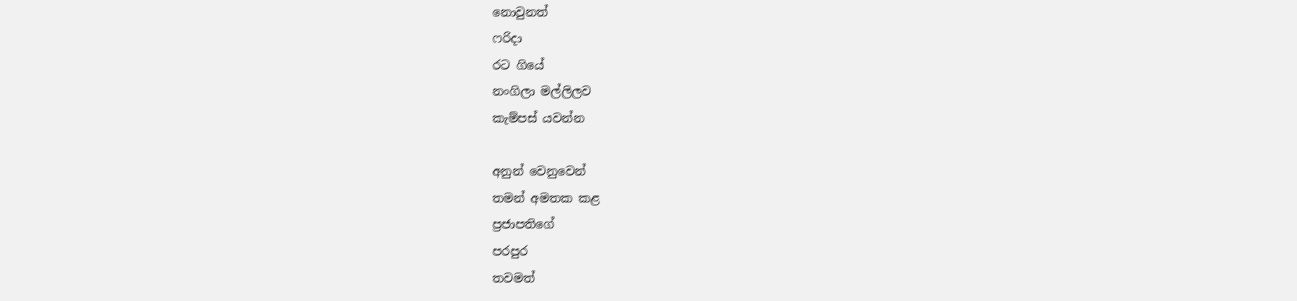නොවුනත්
ෆරිදා
රට ගියේ
නංගිලා මල්ලිලව
කැම්පස් යවන්න

අනුන් වෙනුවෙන්
තමන් අමතක කළ
ප්‍රජාපතිගේ
පරපුර
තවමත්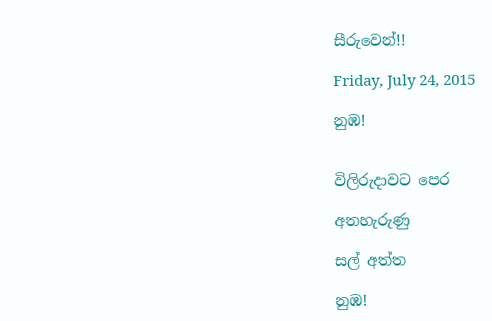සීරුවෙන්!!

Friday, July 24, 2015

නුඹ!


විලිරුදාවට පෙර

අතහැරුණු

සල් අත්ත

නුඹ!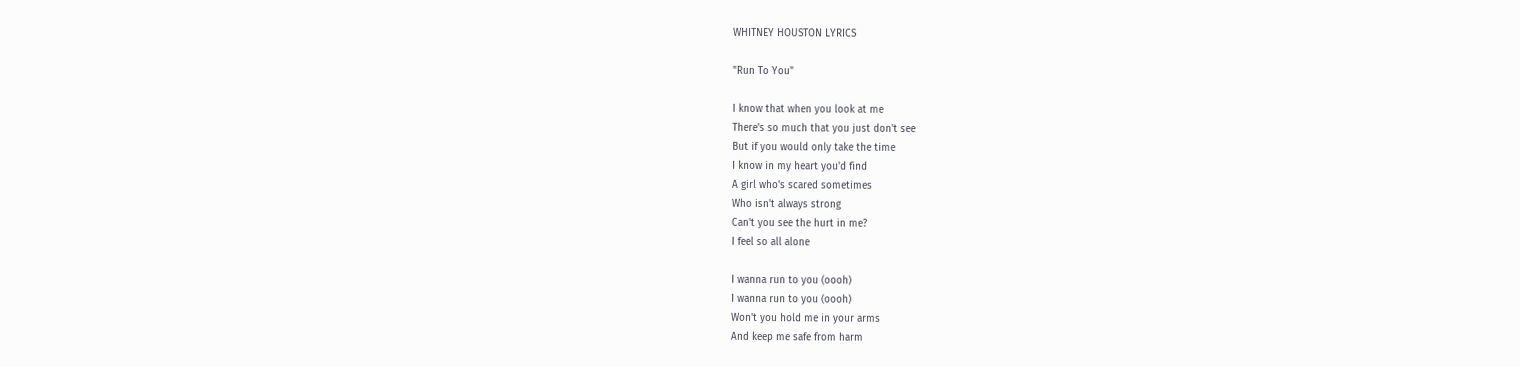WHITNEY HOUSTON LYRICS

"Run To You"

I know that when you look at me
There's so much that you just don't see
But if you would only take the time
I know in my heart you'd find
A girl who's scared sometimes
Who isn't always strong
Can't you see the hurt in me?
I feel so all alone

I wanna run to you (oooh)
I wanna run to you (oooh)
Won't you hold me in your arms
And keep me safe from harm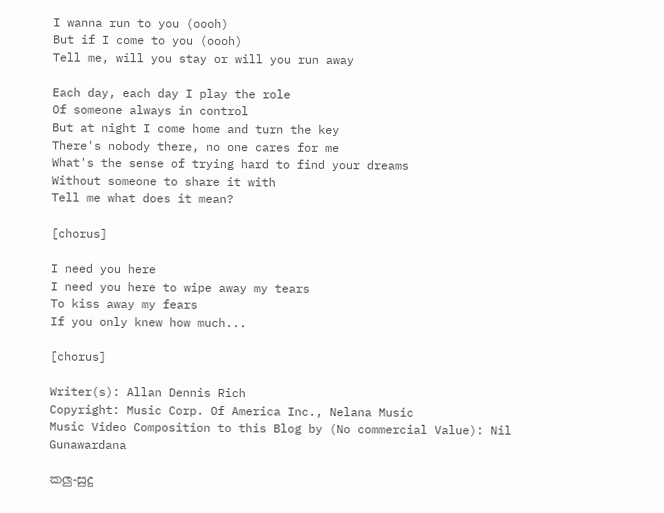I wanna run to you (oooh)
But if I come to you (oooh)
Tell me, will you stay or will you run away

Each day, each day I play the role
Of someone always in control
But at night I come home and turn the key
There's nobody there, no one cares for me
What's the sense of trying hard to find your dreams
Without someone to share it with
Tell me what does it mean?

[chorus]

I need you here
I need you here to wipe away my tears
To kiss away my fears
If you only knew how much...

[chorus]

Writer(s): Allan Dennis Rich
Copyright: Music Corp. Of America Inc., Nelana Music
Music Video Composition to this Blog by (No commercial Value): Nil Gunawardana

කලු-සුදු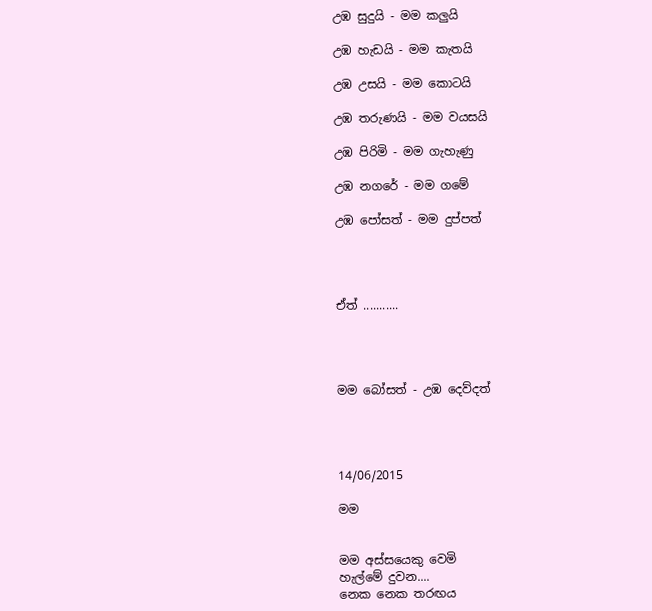උඹ සුදුයි - මම කලුයි

උඹ හැඩයි - මම කැතයි

උඹ උසයි - මම කොටයි

උඹ තරුණයි - මම වයසයි

උඹ පිරිමි - මම ගැහැණු

උඹ නගරේ - මම ගමේ

උඹ පෝසත් - මම දුප්පත්




ඒත් ...........




මම බෝසත් - උඹ දෙව්දත්




14/06/2015

මම


මම අස්සයෙකු වෙමි
හැල්මේ දුවන....
නෙක නෙක තරඟය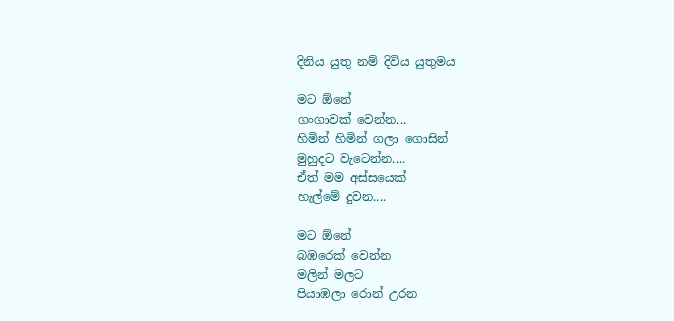දිනිය යුතු නම් දිවිය යුතුමය

මට ඕනේ
ගංගාවක් වෙන්න...
හිමින් හිමින් ගලා ගොසින්
මුහුදට වැටෙන්න....
ඒත් මම අස්සයෙක්
හැල්මේ දුවන....

මට ඕනේ
බඹරෙක් වෙන්න
මලින් මලට
පියාඹලා රොන් උරන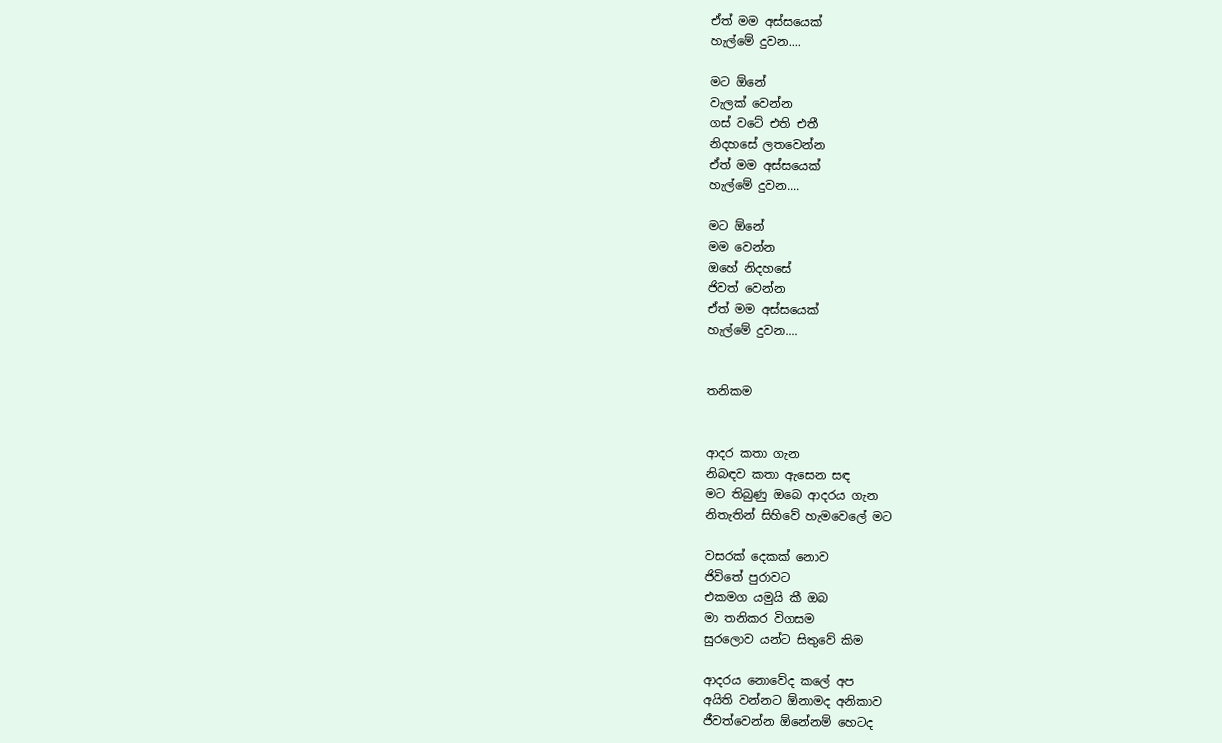ඒත් මම අස්සයෙක්
හැල්මේ දුවන....

මට ඕනේ
වැලක් වෙන්න
ගස් වටේ එති එතී
නිදහසේ ලතවෙන්න
ඒත් මම අස්සයෙක්
හැල්මේ දුවන....

මට ඕනේ
මම වෙන්න
ඔහේ නිදහසේ
ජිවත් වෙන්න
ඒත් මම අස්සයෙක්
හැල්මේ දුවන....


තනිකම


ආදර කතා ගැන
නිබඳව කතා ඇසෙන සඳ
මට තිබුණු ඔබෙ ආදරය ගැන
නිතැතින් සිහිවේ හැමවෙලේ මට

වසරක් දෙකක් නොව
ජිවිතේ පුරාවට
එකමග යමුයි කී ඔබ
මා තනිකර විගසම
සුරලොව යන්ට සිතුවේ කිම

ආදරය නොවේද කලේ අප
අයිති වන්නට ඕනාමද අනිකාව
ජීවත්වෙන්න ඕනේනම් හෙටද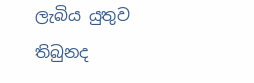ලැබිය යුතුව තිබුනද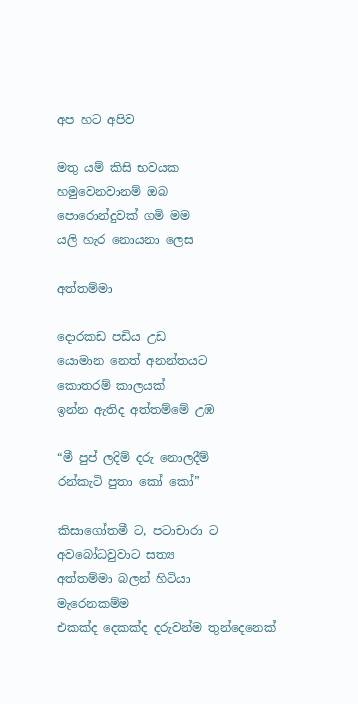අප හට අපිව

මතු යම් කිසි භවයක
හමුවෙනවානම් ඔබ
පොරොන්දුවක් ගමි මම
යලි හැර නොයනා ලෙස

අත්තම්මා

දොරකඩ පඩිය උඩ
යොමාන නෙත් අනන්තයට
කොතරම් කාලයක්
ඉන්න ඇතිද අත්තම්මේ උඹ

“මී පුප් ලදිම් දරු නොලදීම්
රන්කැටි පුතා කෝ කෝ”

කිසාගෝතමී ට, පටාචාරා ට
අවබෝධවුවාට සත්‍ය
අත්තම්මා බලන් හිටියා
මැරෙනකම්ම
එකක්ද දෙකක්ද දරුවන්ම තුන්දෙනෙක්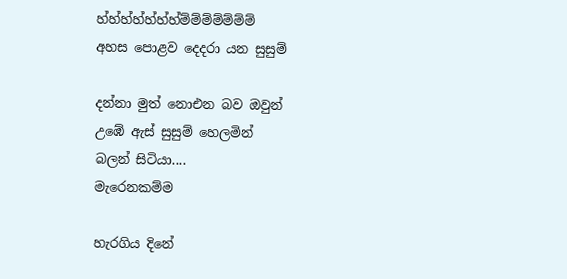හ්හ්හ්හ්හ්හ්හ්ම්ම්ම්ම්ම්ම්ම්
අහස පොළව දෙදරා යන සුසුම්

දන්නා මුත් නොඑන බව ඔවුන්
උඹේ ඇස් සුසුම් හෙලමින්
බලන් සිටියා....
මැරෙනකම්ම

හැරගිය දිනේ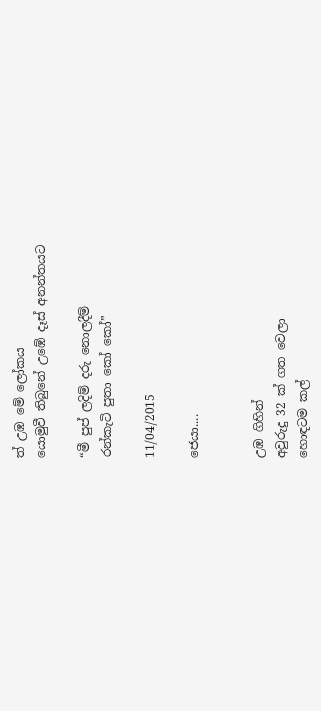ත් උඹ මේ ලෝකය
යොමුවී තිබුනේ උඹේ දෑස් අනන්තයට

“මී පුප් ලදිම් දරු නොලදීම්
රන්කැටි පුතා කෝ කෝ”

11/04/2015

ජෙයා....


උඹ ගිහින්
අවුරුදු 32 ක් ගත වෙලා
හොඳටම කල්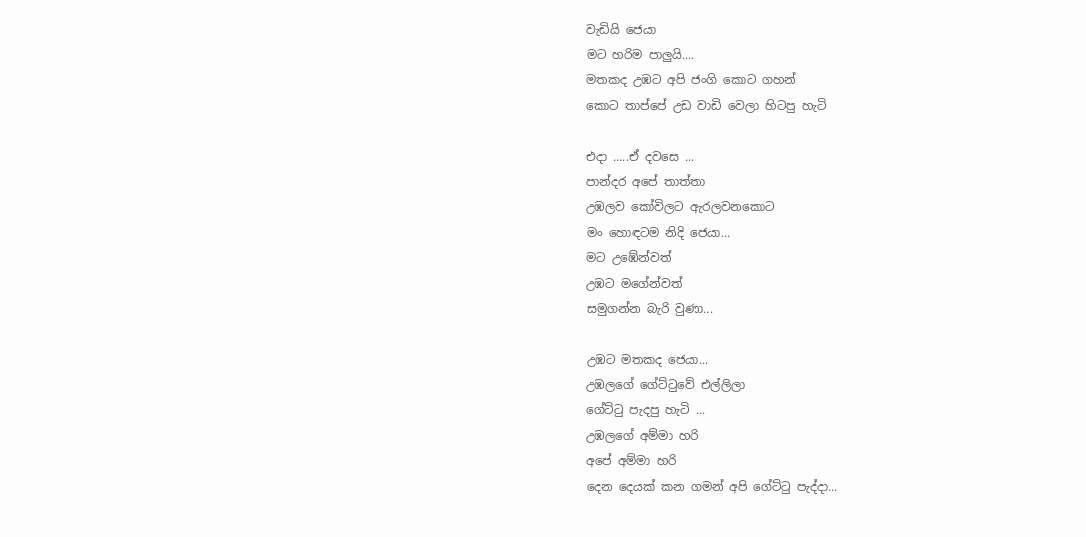වැඩියි ජෙයා
මට හරිම පාලුයි....
මතකද උඹට අපි ජංගි කොට ගහන්
කොට තාප්පේ උඩ වාඩි වෙලා හිටපු හැටි

එදා .....ඒ දවසෙ ...
පාන්දර අපේ තාත්තා
උඹලව කෝවිලට ඇරලවනකොට
මං හොඳටම නිදි ජෙයා...
මට උඹේන්වත්
උඹට මගේන්වත්
සමුගන්න බැරි වුණා...

උඹට මතකද ජෙයා...
උඹලගේ ගේට්ටුවේ එල්ලිලා
ගේට්ටු පැදපු හැටි ...
උඹලගේ අම්මා හරි
අපේ අම්මා හරි
දෙන දෙයක් කන ගමන් අපි ගේට්ටු පැද්දා...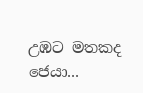උඹට මතකද ජෙයා...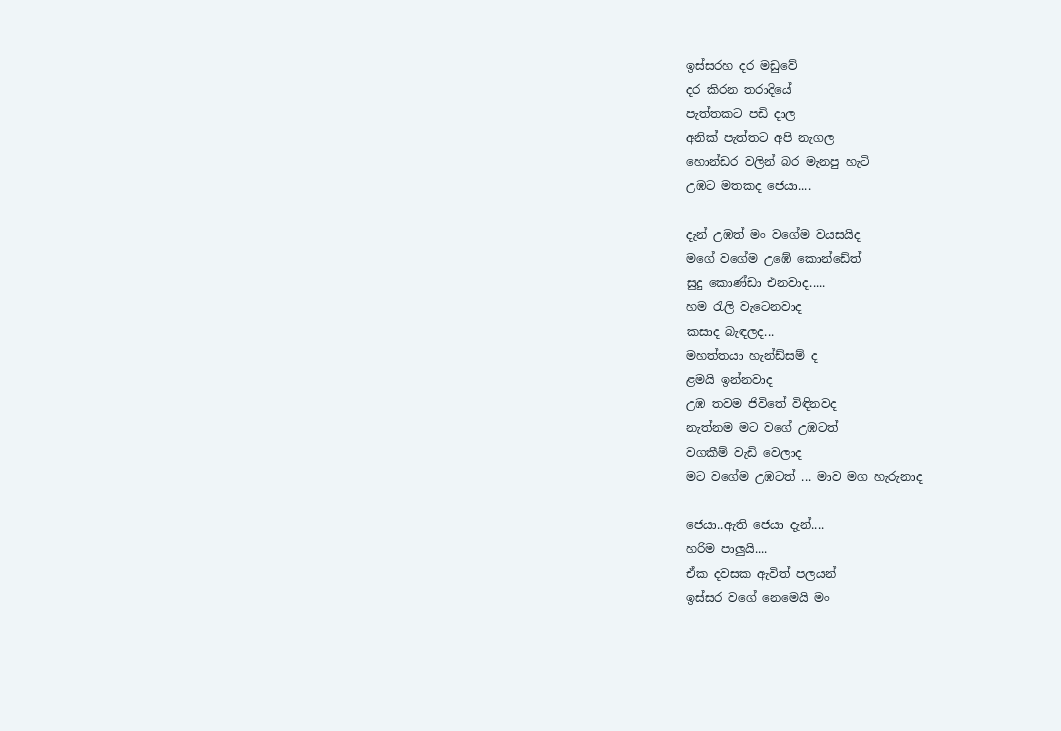ඉස්සරහ දර මඩුවේ
දර කිරන තරාදියේ
පැත්තකට පඩි දාල
අනික් පැත්තට අපි නැගල
හොන්ඩර වලින් බර මැනපු හැටි
උඹට මතකද ජෙයා....

දැන් උඹත් මං වගේම වයසයිද
මගේ වගේම උඹේ කොන්ඩේත්
සුදු කොණ්ඩා එනවාද.....
හම රැලි වැටෙනවාද
කසාද බැඳලද...
මහත්තයා හැන්ඩ්සම් ද
ළමයි ඉන්නවාද
උඹ තවම ජිවිතේ විඳිනවද
නැත්නම මට වගේ උඹටත්
වගකීම් වැඩි වෙලාද
මට වගේම උඹටත් ... මාව මග හැරුනාද

ජෙයා..ඇති ජෙයා දැන්....
හරිම පාලුයි....
ඒක දවසක ඇවිත් පලයන්
ඉස්සර වගේ නෙමෙයි මං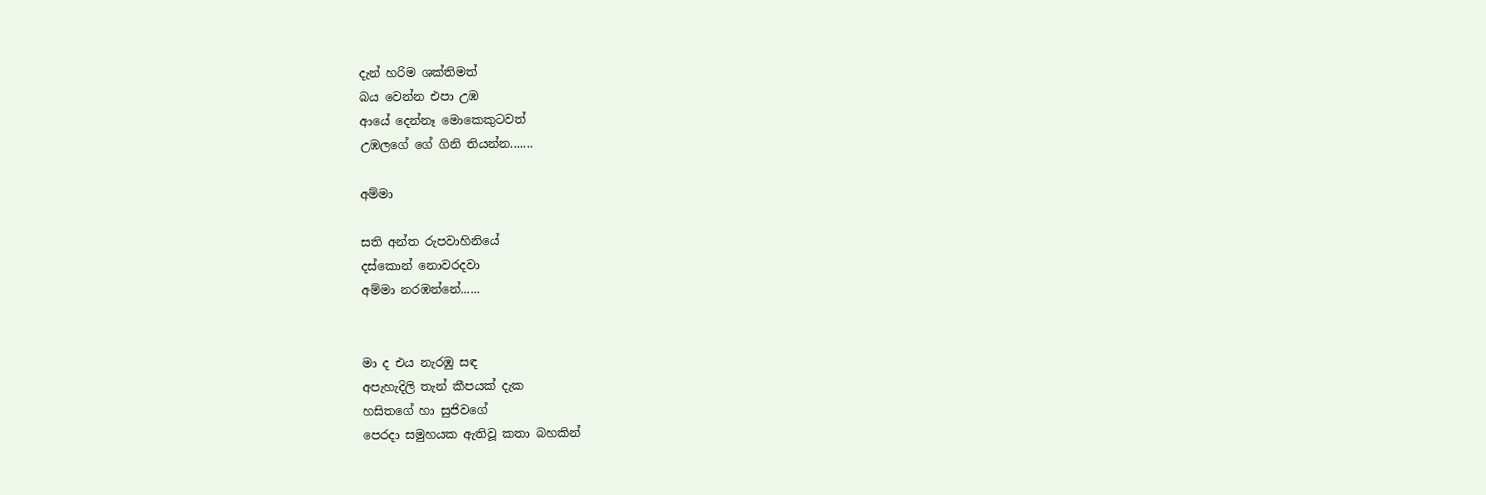දැන් හරිම ශක්තිමත්
බය වෙන්න එපා උඹ
ආයේ දෙන්නෑ මොකෙකුටවත්
උඹලගේ ගේ ගිනි තියන්න.......

අම්මා

සති අන්ත රුපවාහිනියේ
දස්කොන් නොවරදවා
අම්මා නරඹන්නේ......


මා ද එය නැරඹු සඳ
අපැහැදිලි තැන් කීපයක් දැක
හසිතගේ හා සුජිවගේ
පෙරදා සමුහයක ඇතිවූ කතා බහකින්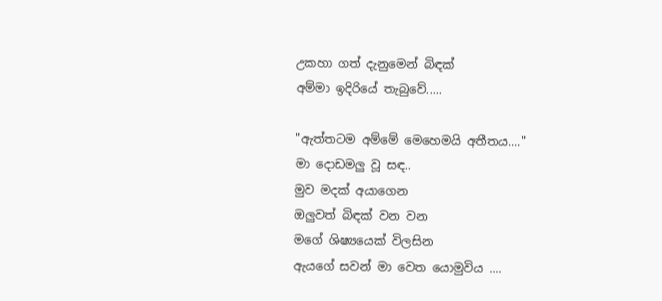උකහා ගත් දැනුමෙන් බිඳක්
අම්මා ඉදිරියේ තැබුවේ.....

"ඇත්තටම අම්මේ මෙහෙමයි අතීතය...."
මා දොඩමලු වූ සඳ..
මුව මදක් අයාගෙන
ඔලුවත් බිඳක් වන වන
මගේ ශිෂ්‍යයෙක් විලසින
ඇයගේ සවන් මා වෙත යොමුවිය ....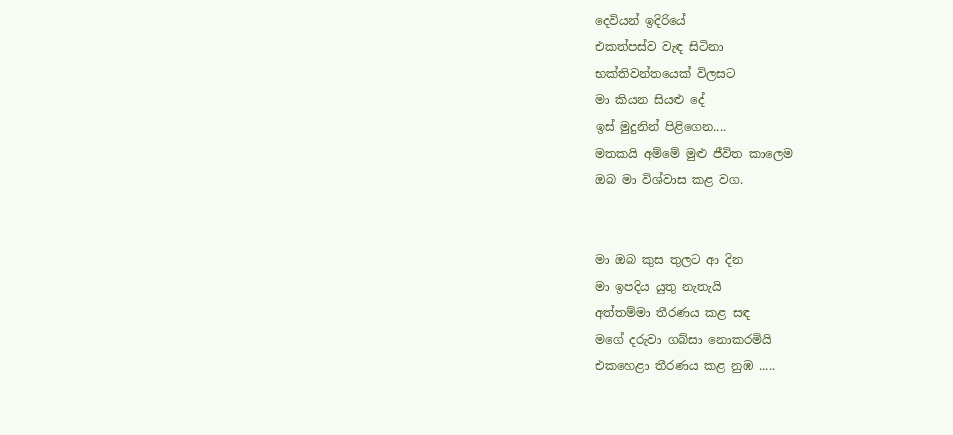දෙවියන් ඉදිරියේ
එකත්පස්ව වැඳ සිටිනා
භක්තිවන්තයෙක් විලසට
මා කියන සියළු දේ
ඉස් මුදුනින් පිළිගෙන....
මතකයි අම්මේ මුළු ජීවිත කාලෙම
ඔබ මා විශ්වාස කළ වග.


මා ඔබ කුස තුලට ආ දින
මා ඉපදිය යුතු නැතැයි
අත්තම්මා තීරණය කළ සඳ
මගේ දරුවා ගබ්සා නොකරමියි
එකහෙළා තීරණය කළ නුඹ .....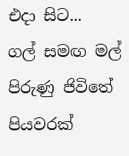එදා සිට...
ගල් සමඟ මල් පිරුණු ජිවිතේ
පියවරක්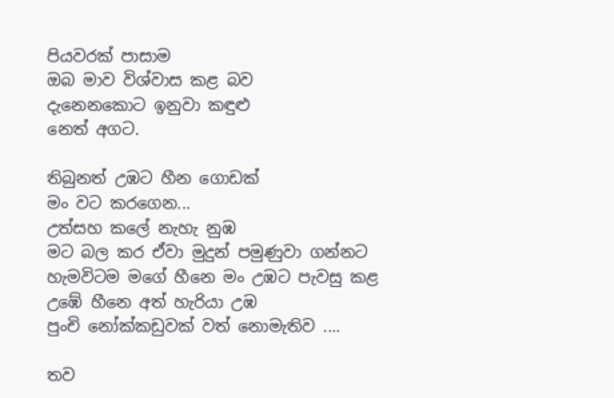පියවරක් පාසාම
ඔබ මාව විශ්වාස කළ බව
දැනෙනකොට ඉනුවා කඳුළු
නෙත් අගට.

තිබුනත් උඹට හීන ගොඩක්
මං වට කරගෙන...
උත්සහ කලේ නැහැ නුඹ
මට බල කර ඒවා මුදුන් පමුණුවා ගන්නට
හැමවිටම මගේ හීනෙ මං උඹට පැවසු කළ
උඹේ හීනෙ අත් හැරියා උඹ
පුංචි නෝක්කඩුවක් වත් නොමැතිව ....

තව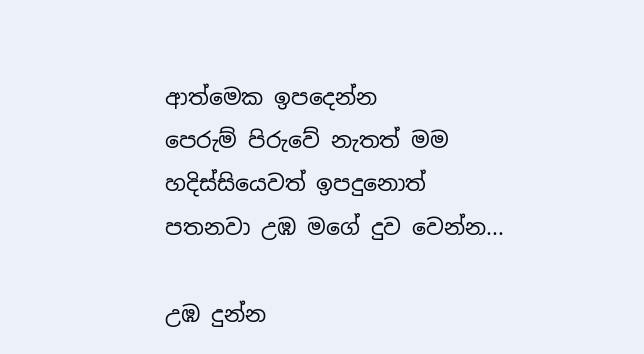ආත්මෙක ඉපදෙන්න
පෙරුම් පිරුවේ නැතත් මම
හදිස්සියෙවත් ඉපදුනොත්
පතනවා උඹ මගේ දුව වෙන්න...

උඹ දුන්න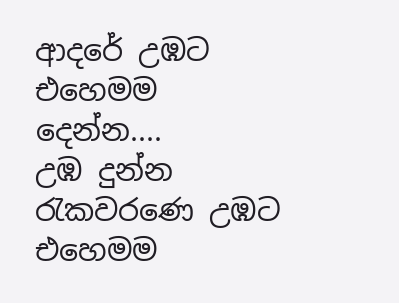ආදරේ උඹට එහෙමම දෙන්න....
උඹ දුන්න රැකවරණෙ උඹට එහෙමම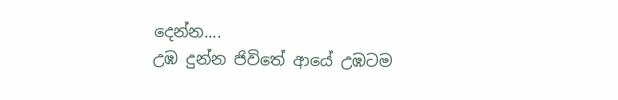දෙන්න....
උඹ දුන්න ජිවිතේ ආයේ උඹටම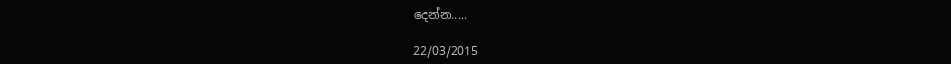දෙන්න.....

22/03/2015